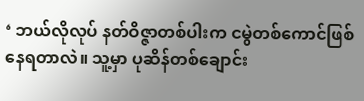‘ ဘယ်လိုလုပ် နတ်ဝိဇ္ဇာတစ်ပါးက ငမွဲတစ်ကောင်ဖြစ်နေရတာလဲ။ သူ့မှာ ပုဆိန်တစ်ချောင်း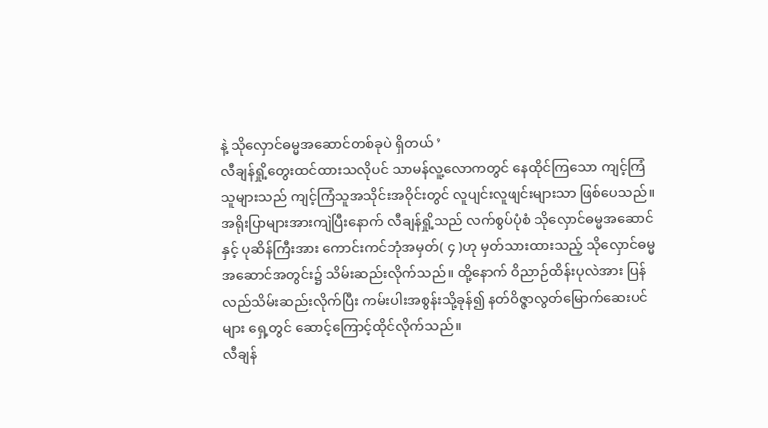နဲ့ သိုလှောင်ဓမ္မအဆောင်တစ်ခုပဲ ရှိတယ် ’
လီချန်ရှို့တွေးထင်ထားသလိုပင် သာမန်လူ့လောကတွင် နေထိုင်ကြသော ကျင့်ကြံသူများသည် ကျင့်ကြံသူအသိုင်းအဝိုင်းတွင် လူပျင်းလူဖျင်းများသာ ဖြစ်ပေသည်။
အရိုးပြာများအားကျဲပြီးနောက် လီချန်ရှို့သည် လက်စွပ်ပုံစံ သိုလှောင်ဓမ္မအဆောင်နှင့် ပုဆိန်ကြီးအား ကောင်းကင်ဘုံအမှတ်( ၄ )ဟု မှတ်သားထားသည့် သိုလှောင်ဓမ္မအဆောင်အတွင်း၌ သိမ်းဆည်းလိုက်သည်။ ထို့နောက် ဝိညာဉ်ထိန်းပုလဲအား ပြန်လည်သိမ်းဆည်းလိုက်ပြီး ကမ်းပါးအစွန်းသို့ခုန်၍ နတ်ဝိဇ္ဇာလွတ်မြောက်ဆေးပင်များ ရှေ့တွင် ဆောင့်ကြောင့်ထိုင်လိုက်သည်။
လီချန်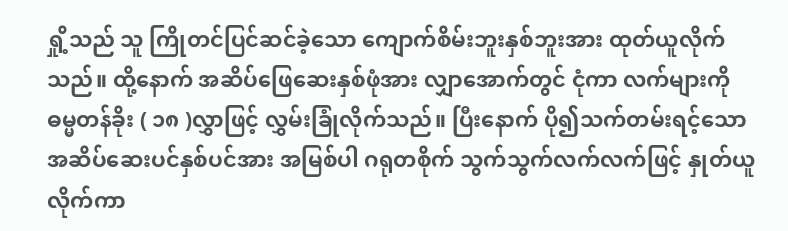ရှို့သည် သူ ကြိုတင်ပြင်ဆင်ခဲ့သော ကျောက်စိမ်းဘူးနှစ်ဘူးအား ထုတ်ယူလိုက်သည်။ ထို့နောက် အဆိပ်ဖြေဆေးနှစ်ဖုံအား လျှာအောက်တွင် ငုံကာ လက်များကို ဓမ္မတန်ခိုး ( ၁၈ )လွှာဖြင့် လွှမ်းခြုံလိုက်သည်။ ပြီးနောက် ပို၍သက်တမ်းရင့်သော အဆိပ်ဆေးပင်နှစ်ပင်အား အမြစ်ပါ ဂရုတစိုက် သွက်သွက်လက်လက်ဖြင့် နှုတ်ယူလိုက်ကာ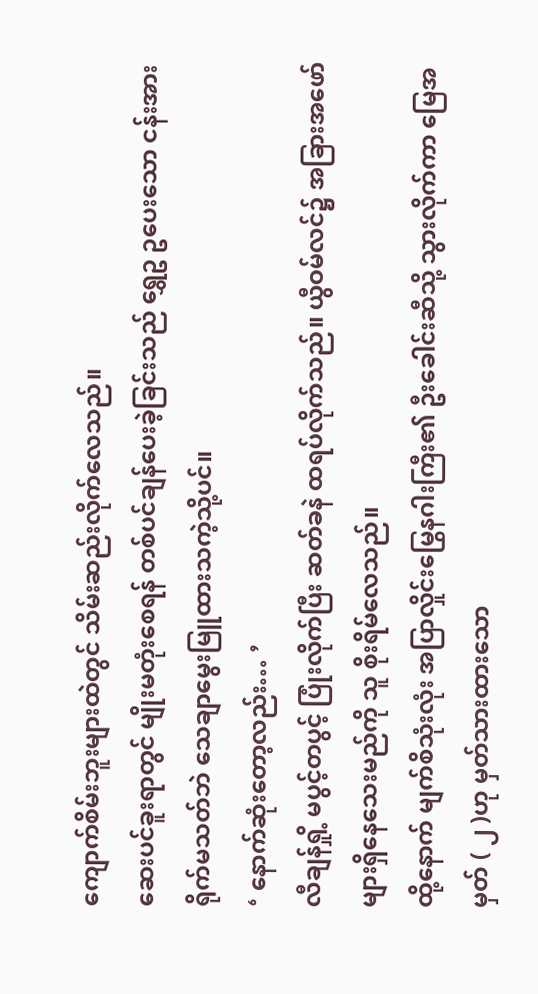ကျောက်စိမ်းဘူးများထဲတွင် သိမ်းဆည်းလိုက်လေသည်။
ဆေးပင်ခူးရာတွင် မျိုးမတုံးစေရန် တစ်ပင်ချန်ပေးခဲ့ခြင်းသည် ရွှေဥ ဥပေးသော ငန်းအား ရိုက်မသတ်ဘဲ သေချာမွေးမြူထားသကဲ့သို့ပင်။
‘ နောက်ဆုံးတော့လည်း… ’
လီချန်ရှို့ မပွင့်တပွင့် ပြုံးလိုက်ပြီး ဆတ်ခနဲ ထရပ်လိုက်သည်။ ယွီဝမ်လင်၌ အခြားအဖော်များရှိနေသေးမည်ကို သူ စိုးရိမ်လေသည်။
ထို့နောက် မျက်စိသုံးလုံး အပြာလှိုင်းမြွေနဂါးကြီး၏ ဦးခေါင်းဆီသို့ သွားလိုက်ကာ မြေအမှတ် ( ၂ )ဟု မှတ်သားထားသော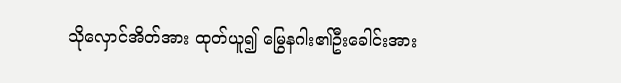သိုလှောင်အိတ်အား ထုတ်ယူ၍ မြွေနဂါး၏ဦးခေါင်းအား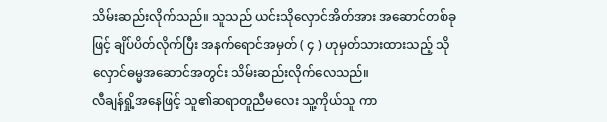သိမ်းဆည်းလိုက်သည်။ သူသည် ယင်းသိုလှောင်အိတ်အား အဆောင်တစ်ခုဖြင့် ချိပ်ပိတ်လိုက်ပြီး အနက်ရောင်အမှတ် ( ၄ ) ဟုမှတ်သားထားသည့် သိုလှောင်ဓမ္မအဆောင်အတွင်း သိမ်းဆည်းလိုက်လေသည်။
လီချန်ရှို့အနေဖြင့် သူ၏ဆရာတူညီမလေး သူ့ကိုယ်သူ ကာ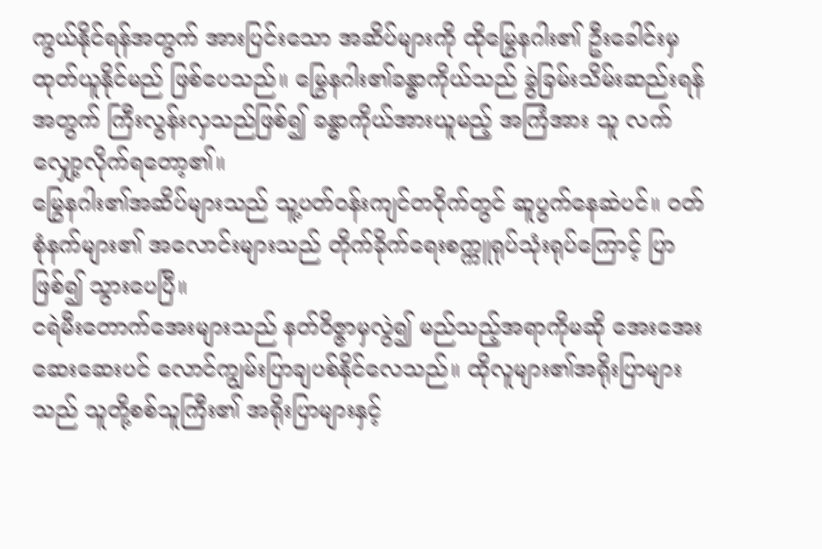ကွယ်နိုင်ရန်အတွက် အားပြင်းသော အဆိပ်များကို ထိုမြွေနဂါး၏ ဦးခေါင်းမှ ထုတ်ယူနိုင်မည် ဖြစ်ပေသည်။ မြွေနဂါး၏ခန္ဓာကိုယ်သည် ခွဲခြမ်းသိမ်းဆည်းရန်အတွက် ကြီးလွန်းလှသည်ဖြစ်၍ ခန္ဓာကိုယ်အားယူမည့် အကြံအား သူ လက်လျှော့လိုက်ရတော့၏။
မြွေနဂါး၏အဆိပ်များသည် သူ့ပတ်ဝန်းကျင်တဝိုက်တွင် ဆူပွက်နေဆဲပင်။ ဝတ်စုံနက်များ၏ အလောင်းများသည် တိုက်ခိုက်ရေးစက္ကူရုပ်သုံးရုပ်ကြောင့် ပြာဖြစ်၍ သွားပေပြီ။
ငရဲမီးတောက်အေးများသည် နတ်ဝိဇ္ဇာမှလွဲ၍ မည်သည့်အရာကိုမဆို အေးအေးဆေးဆေးပင် လောင်ကျွမ်းပြာချပစ်နိုင်လေသည်။ ထိုလူများ၏အရိုးပြာများသည် သူတို့စစ်သူကြီး၏ အရိုးပြာများနှင့်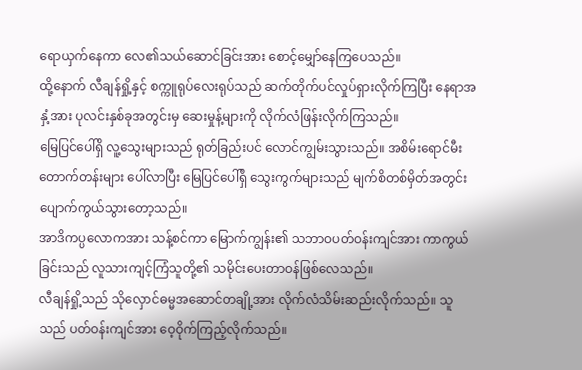ရောယှက်နေကာ လေ၏သယ်ဆောင်ခြင်းအား စောင့်မျှော်နေကြပေသည်။
ထို့နောက် လီချန်ရှို့နှင့် စက္ကူရုပ်လေးရုပ်သည် ဆက်တိုက်ပင်လှုပ်ရှားလိုက်ကြပြီး နေရာအနှံ့အား ပုလင်းနှစ်ခုအတွင်းမှ ဆေးမှုန့်များကို လိုက်လံဖြန်းလိုက်ကြသည်။
မြေပြင်ပေါ်ရှိ လူ့သွေးများသည် ရုတ်ခြည်းပင် လောင်ကျွမ်းသွားသည်။ အစိမ်းရောင်မီးတောက်တန်းများ ပေါ်လာပြီး မြေပြင်ပေါ်ရှိ သွေးကွက်များသည် မျက်စိတစ်မှိတ်အတွင်း ပျောက်ကွယ်သွားတော့သည်။
အာဒိကပ္ပလောကအား သန့်စင်ကာ မြောက်ကျွန်း၏ သဘာဝပတ်ဝန်းကျင်အား ကာကွယ်ခြင်းသည် လူသားကျင့်ကြံသူတို့၏ သမိုင်းပေးတာဝန်ဖြစ်လေသည်။
လီချန်ရှို့သည် သိုလှောင်ဓမ္မအဆောင်တချို့အား လိုက်လံသိမ်းဆည်းလိုက်သည်။ သူသည် ပတ်ဝန်းကျင်အား ဝေ့ဝိုက်ကြည့်လိုက်သည်။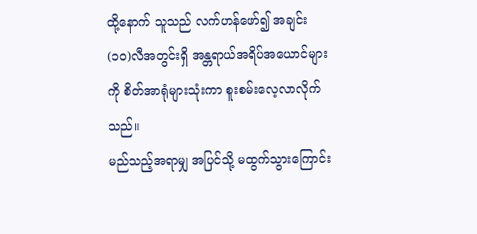ထို့နောက် သူသည် လက်ဟန်ဖော်၍ အချင်း (၁၀)လီအတွင်းရှိ အန္တရာယ်အရိပ်အယောင်များကို စိတ်အာရုံများသုံးကာ စူးစမ်းလေ့လာလိုက်သည်။
မည်သည့်အရာမျှ အပြင်သို့ မထွက်သွားကြောင်း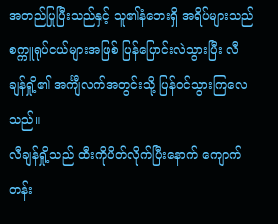အတည်ပြုပြီးသည်နှင့် သူ၏နံဘေးရှိ အရိပ်များသည် စက္ကူရုပ်ငယ်များအဖြစ် ပြန်ပြောင်းလဲသွားပြီး လီချန်ရှို့၏ အင်္ကျီလက်အတွင်းသို့ ပြန်ဝင်သွားကြလေသည်။
လီချန်ရှို့သည် ထီးကိုပိတ်လိုက်ပြီးနောက် ကျောက်တန်း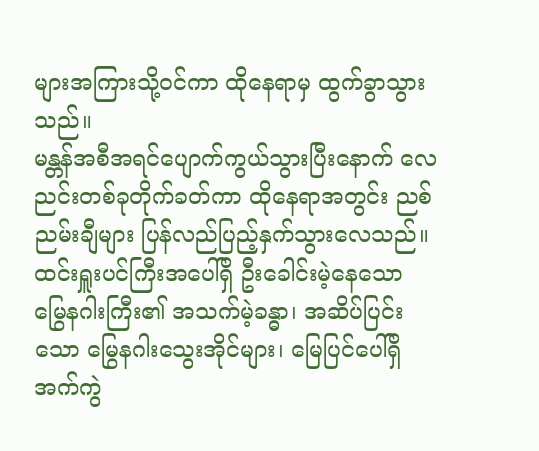များအကြားသို့ဝင်ကာ ထိုနေရာမှ ထွက်ခွာသွားသည်။
မန္တန်အစီအရင်ပျောက်ကွယ်သွားပြီးနောက် လေညင်းတစ်ခုတိုက်ခတ်ကာ ထိုနေရာအတွင်း ညစ်ညမ်းချီများ ပြန်လည်ပြည့်နှက်သွားလေသည်။
ထင်းရှူးပင်ကြီးအပေါ်ရှိ ဦးခေါင်းမဲ့နေသော မြွေနဂါးကြီး၏ အသက်မဲ့ခန္ဓာ၊ အဆိပ်ပြင်းသော မြွေနဂါးသွေးအိုင်များ၊ မြေပြင်ပေါ်ရှိ အက်ကွဲ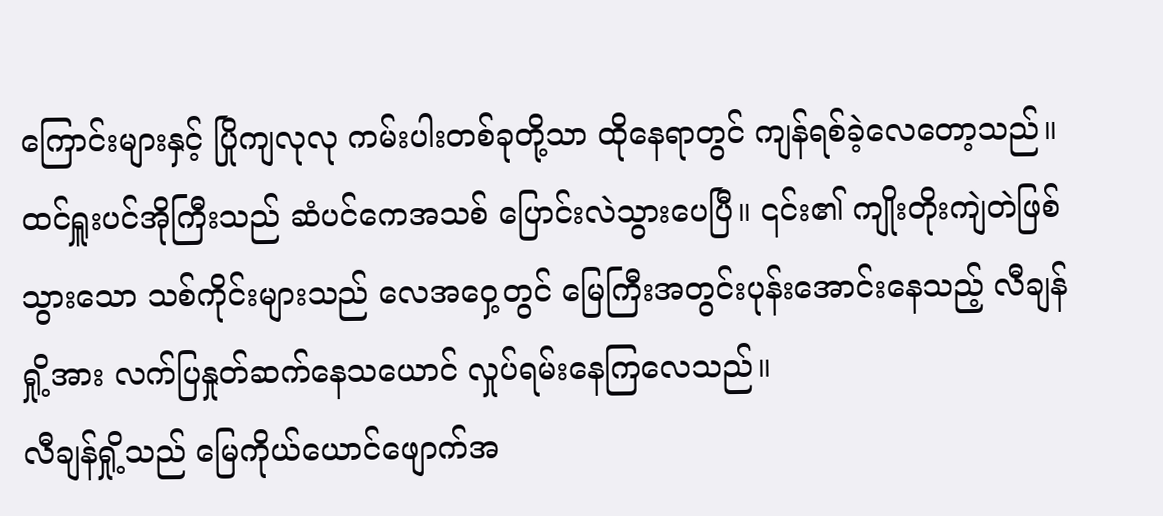ကြောင်းများနှင့် ပြိုကျလုလု ကမ်းပါးတစ်ခုတို့သာ ထိုနေရာတွင် ကျန်ရစ်ခဲ့လေတော့သည်။
ထင်ရှူးပင်အိုကြီးသည် ဆံပင်ကေအသစ် ပြောင်းလဲသွားပေပြီ။ ၎င်း၏ ကျိုးတိုးကျဲတဲဖြစ်သွားသော သစ်ကိုင်းများသည် လေအဝှေ့တွင် မြေကြီးအတွင်းပုန်းအောင်းနေသည့် လီချန်ရှို့အား လက်ပြနှုတ်ဆက်နေသယောင် လှုပ်ရမ်းနေကြလေသည်။
လီချန်ရှို့သည် မြေကိုယ်ယောင်ဖျောက်အ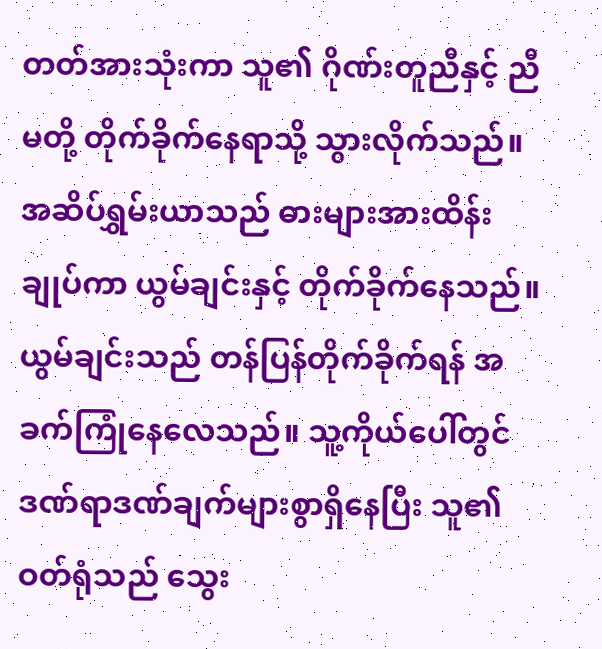တတ်အားသုံးကာ သူ၏ ဂိုဏ်းတူညီနှင့် ညီမတို့ တိုက်ခိုက်နေရာသို့ သွားလိုက်သည်။
အဆိပ်ရွှမ်းယာသည် ဓားများအားထိန်းချုပ်ကာ ယွမ်ချင်းနှင့် တိုက်ခိုက်နေသည်။ ယွမ်ချင်းသည် တန်ပြန်တိုက်ခိုက်ရန် အခက်ကြုံနေလေသည်။ သူ့ကိုယ်ပေါ်တွင် ဒဏ်ရာဒဏ်ချက်များစွာရှိနေပြီး သူ၏ဝတ်ရုံသည် သွေး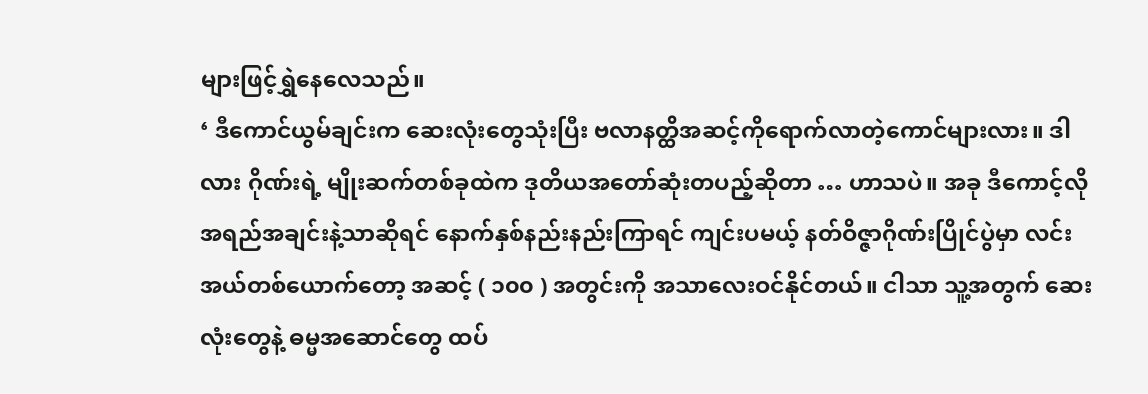များဖြင့်ရွှဲနေလေသည်။
‘ ဒီကောင်ယွမ်ချင်းက ဆေးလုံးတွေသုံးပြီး ဗလာနတ္ထိအဆင့်ကိုရောက်လာတဲ့ကောင်များလား။ ဒါလား ဂိုဏ်းရဲ့ မျိုးဆက်တစ်ခုထဲက ဒုတိယအတော်ဆုံးတပည့်ဆိုတာ … ဟာသပဲ။ အခု ဒီကောင့်လိုအရည်အချင်းနဲ့သာဆိုရင် နောက်နှစ်နည်းနည်းကြာရင် ကျင်းပမယ့် နတ်ဝိဇ္ဇာဂိုဏ်းပြိုင်ပွဲမှာ လင်းအယ်တစ်ယောက်တော့ အဆင့် ( ၁၀၀ ) အတွင်းကို အသာလေးဝင်နိုင်တယ်။ ငါသာ သူ့အတွက် ဆေးလုံးတွေနဲ့ ဓမ္မအဆောင်တွေ ထပ်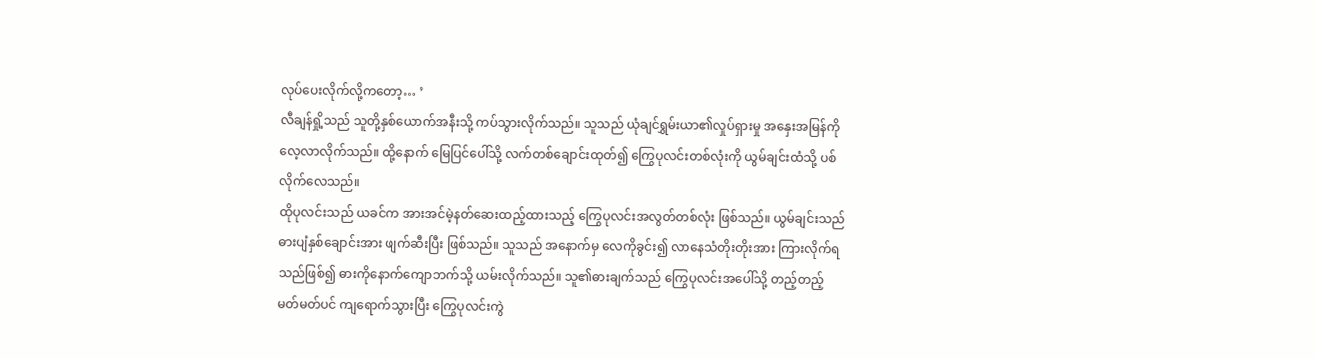လုပ်ပေးလိုက်လို့ကတော့… ’
လီချန်ရှို့သည် သူတို့နှစ်ယောက်အနီးသို့ ကပ်သွားလိုက်သည်။ သူသည် ယုံချင်ရွှမ်းယာ၏လှုပ်ရှားမှု အနှေးအမြန်ကို လေ့လာလိုက်သည်။ ထို့နောက် မြေပြင်ပေါ်သို့ လက်တစ်ချောင်းထုတ်၍ ကြွေပုလင်းတစ်လုံးကို ယွမ်ချင်းထံသို့ ပစ်လိုက်လေသည်။
ထိုပုလင်းသည် ယခင်က အားအင်မဲ့နတ်ဆေးထည့်ထားသည့် ကြွေပုလင်းအလွတ်တစ်လုံး ဖြစ်သည်။ ယွမ်ချင်းသည် ဓားပျံနှစ်ချောင်းအား ဖျက်ဆီးပြီး ဖြစ်သည်။ သူသည် အနောက်မှ လေကိုခွင်း၍ လာနေသံတိုးတိုးအား ကြားလိုက်ရသည်ဖြစ်၍ ဓားကိုနောက်ကျောဘက်သို့ ယမ်းလိုက်သည်။ သူ၏ဓားချက်သည် ကြွေပုလင်းအပေါ်သို့ တည့်တည့်မတ်မတ်ပင် ကျရောက်သွားပြီး ကြွေပုလင်းကွဲ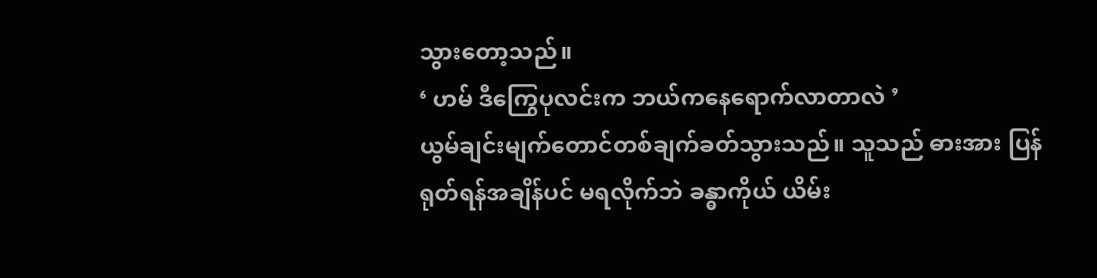သွားတော့သည်။
‘ ဟမ် ဒီကြွေပုလင်းက ဘယ်ကနေရောက်လာတာလဲ ’
ယွမ်ချင်းမျက်တောင်တစ်ချက်ခတ်သွားသည်။ သူသည် ဓားအား ပြန်ရုတ်ရန်အချိန်ပင် မရလိုက်ဘဲ ခန္ဓာကိုယ် ယိမ်း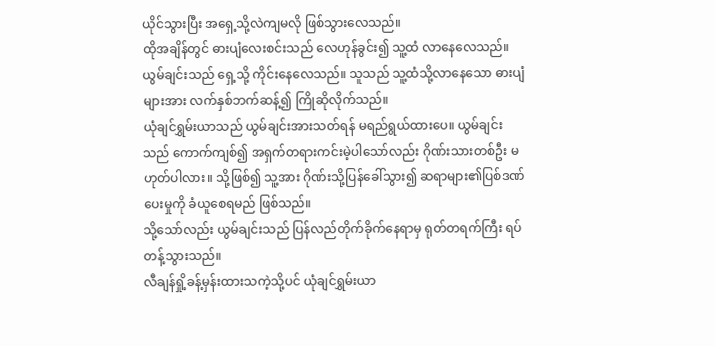ယိုင်သွားပြီး အရှေ့သို့လဲကျမလို ဖြစ်သွားလေသည်။
ထိုအချိန်တွင် ဓားပျံလေးစင်းသည် လေဟုန်ခွင်း၍ သူ့ထံ လာနေလေသည်။
ယွမ်ချင်းသည် ရှေ့သို့ ကိုင်းနေလေသည်။ သူသည် သူ့ထံသို့လာနေသော ဓားပျံများအား လက်နှစ်ဘက်ဆန့်၍ ကြိုဆိုလိုက်သည်။
ယုံချင်ရွှမ်းယာသည် ယွမ်ချင်းအားသတ်ရန် မရည်ရွယ်ထားပေ။ ယွမ်ချင်းသည် ကောက်ကျစ်၍ အရှက်တရားကင်းမဲ့ပါသော်လည်း ဂိုဏ်းသားတစ်ဦး မဟုတ်ပါလား။ သို့ဖြစ်၍ သူ့အား ဂိုဏ်းသို့ပြန်ခေါ်သွား၍ ဆရာများ၏ပြစ်ဒဏ်ပေးမှုကို ခံယူစေရမည် ဖြစ်သည်။
သို့သော်လည်း ယွမ်ချင်းသည် ပြန်လည်တိုက်ခိုက်နေရာမှ ရုတ်တရက်ကြီး ရပ်တန့်သွားသည်။
လီချန်ရှို့ခန့်မှန်းထားသကဲ့သို့ပင် ယုံချင်ရွှမ်းယာ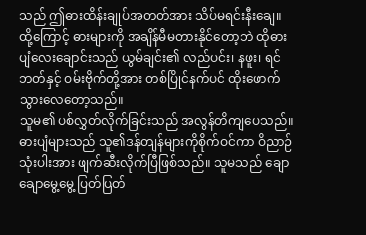သည် ဤဓားထိန်းချုပ်အတတ်အား သိပ်မရင်းနီးချေ။ ထို့ကြောင့် ဓားများကို အချိန်မီမတားနိုင်တော့ဘဲ ထိုဓားပျံလေးချောင်းသည် ယွမ်ချင်း၏ လည်ပင်း၊ နဖူး၊ ရင်ဘတ်နှင့် ဝမ်းဗိုက်တို့အား တစ်ပြိုင်နက်ပင် ထိုးဖောက်သွားလေတော့သည်။
သူမ၏ ပစ်လွှတ်လိုက်ခြင်းသည် အလွန်တိကျပေသည်။ ဓားပျံများသည် သူ၏ဒန်တျန်များကိုစိုက်ဝင်ကာ ဝိညာဉ်သုံးပါးအား ဖျက်ဆီးလိုက်ပြီဖြစ်သည်။ သူမသည် ချောချောမွေ့မွေ့ ပြတ်ပြတ်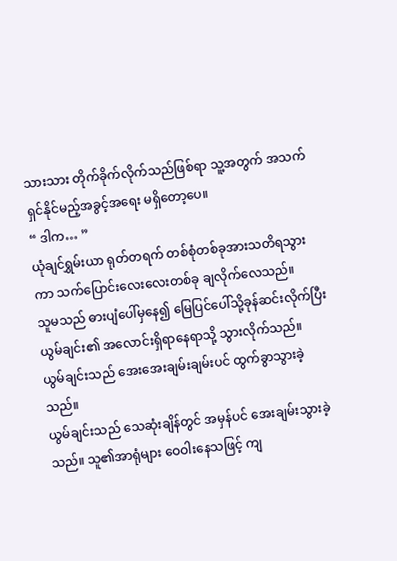သားသား တိုက်ခိုက်လိုက်သည်ဖြစ်ရာ သူ့အတွက် အသက်ရှင်နိုင်မည့်အခွင့်အရေး မရှိတော့ပေ။
“ ဒါက… ”
ယုံချင်ရွှမ်းယာ ရုတ်တရက် တစ်စုံတစ်ခုအားသတိရသွားကာ သက်ပြောင်းလေးလေးတစ်ခု ချလိုက်လေသည်။
သူမသည် ဓားပျံပေါ်မှနေ၍ မြေပြင်ပေါ်သို့ခုန်ဆင်းလိုက်ပြီး ယွမ်ချင်း၏ အလောင်းရှိရာနေရာသို့ သွားလိုက်သည်။
ယွမ်ချင်းသည် အေးအေးချမ်းချမ်းပင် ထွက်ခွာသွားခဲ့သည်။
ယွမ်ချင်းသည် သေဆုံးချိန်တွင် အမှန်ပင် အေးချမ်းသွားခဲ့သည်။ သူ၏အာရုံများ ဝေဝါးနေသဖြင့် ကျ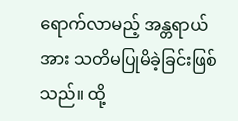ရောက်လာမည့် အန္တရာယ်အား သတိမပြုမိခဲ့ခြင်းဖြစ်သည်။ ထို့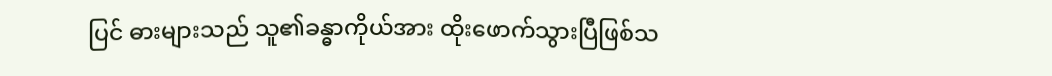ပြင် ဓားများသည် သူ၏ခန္ဓာကိုယ်အား ထိုးဖောက်သွားပြီဖြစ်သ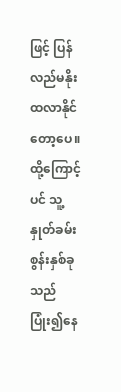ဖြင့် ပြန်လည်မနိုးထလာနိုင်တော့ပေ။ ထို့ကြောင့်ပင် သူ့နှုတ်ခမ်းစွန်းနှစ်ခုသည် ပြုံး၍နေ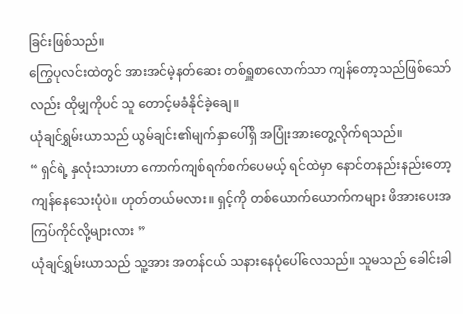ခြင်းဖြစ်သည်။
ကြွေပုလင်းထဲတွင် အားအင်မဲ့နတ်ဆေး တစ်ရှူစာလောက်သာ ကျန်တော့သည်ဖြစ်သော်လည်း ထိုမျှကိုပင် သူ တောင့်မခံနိုင်ခဲ့ချေ။
ယုံချင်ရွှမ်းယာသည် ယွမ်ချင်း၏မျက်နှာပေါ်ရှိ အပြုံးအားတွေ့လိုက်ရသည်။
“ ရှင်ရဲ့ နှလုံးသားဟာ ကောက်ကျစ်ရက်စက်ပေမယ့် ရင်ထဲမှာ နောင်တနည်းနည်းတော့ ကျန်နေသေးပုံပဲ။ ဟုတ်တယ်မလား။ ရှင့်ကို တစ်ယောက်ယောက်ကများ ဖိအားပေးအကြပ်ကိုင်လို့များလား ”
ယုံချင်ရွှမ်းယာသည် သူ့အား အတန်ငယ် သနားနေပုံပေါ်လေသည်။ သူမသည် ခေါင်းခါ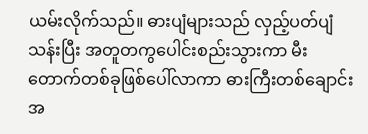ယမ်းလိုက်သည်။ ဓားပျံများသည် လှည့်ပတ်ပျံသန်းပြီး အတူတကွပေါင်းစည်းသွားကာ မီးတောက်တစ်ခုဖြစ်ပေါ်လာကာ ဓားကြီးတစ်ချောင်းအ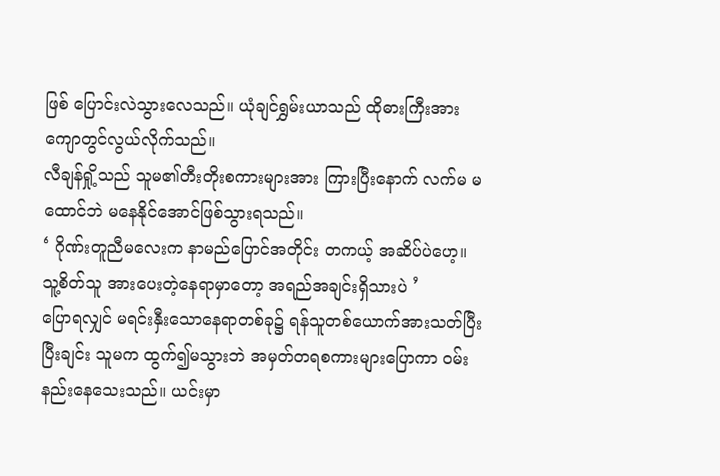ဖြစ် ပြောင်းလဲသွားလေသည်။ ယုံချင်ရွှမ်းယာသည် ထိုဓားကြီးအား ကျောတွင်လွယ်လိုက်သည်။
လီချန်ရှို့သည် သူမ၏တီးတိုးစကားများအား ကြားပြီးနောက် လက်မ မထောင်ဘဲ မနေနိုင်အောင်ဖြစ်သွားရသည်။
‘ ဂိုဏ်းတူညီမလေးက နာမည်ပြောင်အတိုင်း တကယ့် အဆိပ်ပဲဟေ့။ သူ့စိတ်သူ အားပေးတဲ့နေရာမှာတော့ အရည်အချင်းရှိသားပဲ ’
ပြောရလျှင် မရင်းနှီးသောနေရာတစ်ခု၌ ရန်သူတစ်ယောက်အားသတ်ပြီးပြီးချင်း သူမက ထွက်၍မသွားဘဲ အမှတ်တရစကားများပြောကာ ဝမ်းနည်းနေသေးသည်။ ယင်းမှာ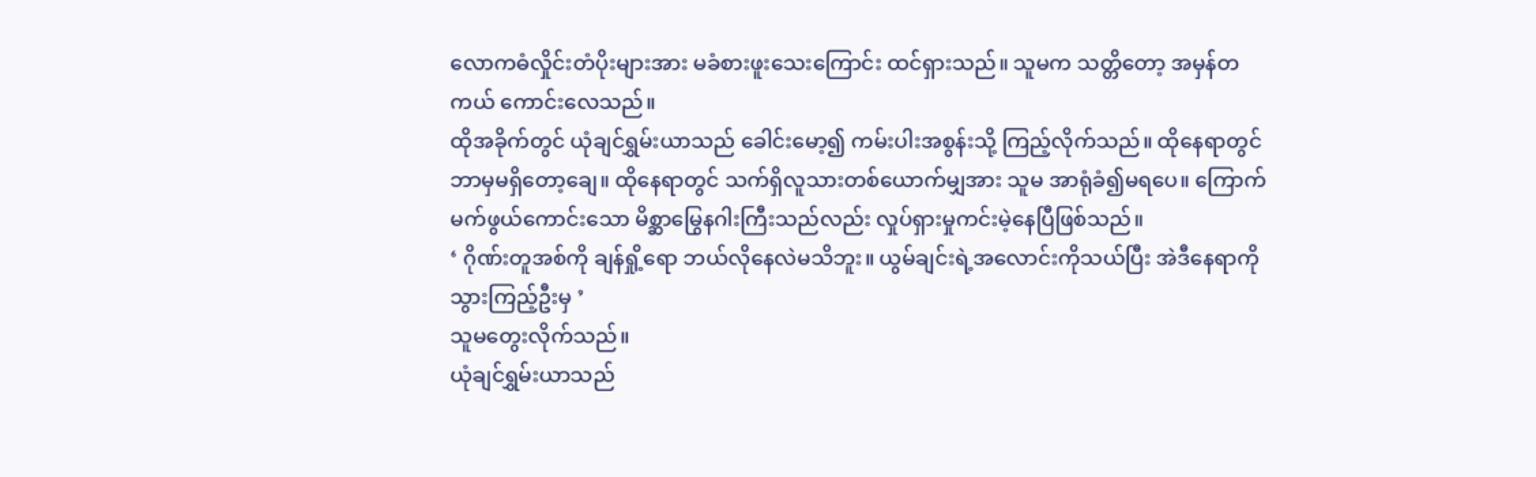လောကဓံလှိုင်းတံပိုးများအား မခံစားဖူးသေးကြောင်း ထင်ရှားသည်။ သူမက သတ္တိတော့ အမှန်တကယ် ကောင်းလေသည်။
ထိုအခိုက်တွင် ယုံချင်ရွှမ်းယာသည် ခေါင်းမော့၍ ကမ်းပါးအစွန်းသို့ ကြည့်လိုက်သည်။ ထိုနေရာတွင် ဘာမှမရှိတော့ချေ။ ထိုနေရာတွင် သက်ရှိလူသားတစ်ယောက်မျှအား သူမ အာရုံခံ၍မရပေ။ ကြောက်မက်ဖွယ်ကောင်းသော မိစ္ဆာမြွေနဂါးကြီးသည်လည်း လှုပ်ရှားမှုကင်းမဲ့နေပြီဖြစ်သည်။
‘ ဂိုဏ်းတူအစ်ကို ချန်ရှို့ရော ဘယ်လိုနေလဲမသိဘူး။ ယွမ်ချင်းရဲ့အလောင်းကိုသယ်ပြီး အဲဒီနေရာကို သွားကြည့်ဦးမှ ’
သူမတွေးလိုက်သည်။
ယုံချင်ရွှမ်းယာသည်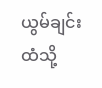ယွမ်ချင်းထံသို့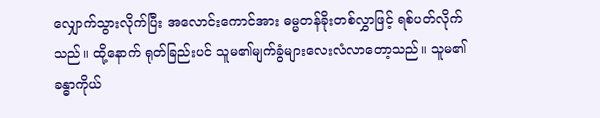လျှောက်သွားလိုက်ပြီး အလောင်းကောင်အား ဓမ္မတန်ခိုးတစ်လွှာဖြင့် ရစ်ပတ်လိုက်သည်။ ထို့နောက် ရုတ်ခြည်းပင် သူမ၏မျက်ခွံများလေးလံလာတော့သည်။ သူမ၏ ခန္ဓာကိုယ်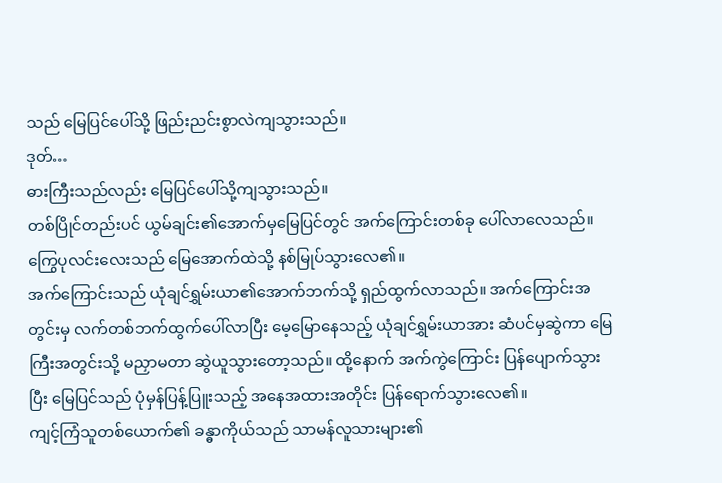သည် မြေပြင်ပေါ်သို့ ဖြည်းညင်းစွာလဲကျသွားသည်။
ဒုတ်…
ဓားကြီးသည်လည်း မြေပြင်ပေါ်သို့ကျသွားသည်။
တစ်ပြိုင်တည်းပင် ယွမ်ချင်း၏အောက်မှမြေပြင်တွင် အက်ကြောင်းတစ်ခု ပေါ်လာလေသည်။ ကြွေပုလင်းလေးသည် မြေအောက်ထဲသို့ နစ်မြုပ်သွားလေ၏။
အက်ကြောင်းသည် ယုံချင်ရွှမ်းယာ၏အောက်ဘက်သို့ ရှည်ထွက်လာသည်။ အက်ကြောင်းအတွင်းမှ လက်တစ်ဘက်ထွက်ပေါ်လာပြီး မေ့မြောနေသည့် ယုံချင်ရွှမ်းယာအား ဆံပင်မှဆွဲကာ မြေကြီးအတွင်းသို့ မညှာမတာ ဆွဲယူသွားတော့သည်။ ထို့နောက် အက်ကွဲကြောင်း ပြန်ပျောက်သွားပြီး မြေပြင်သည် ပုံမှန်ပြန့်ပြူးသည့် အနေအထားအတိုင်း ပြန်ရောက်သွားလေ၏။
ကျင့်ကြံသူတစ်ယောက်၏ ခန္ဓာကိုယ်သည် သာမန်လူသားများ၏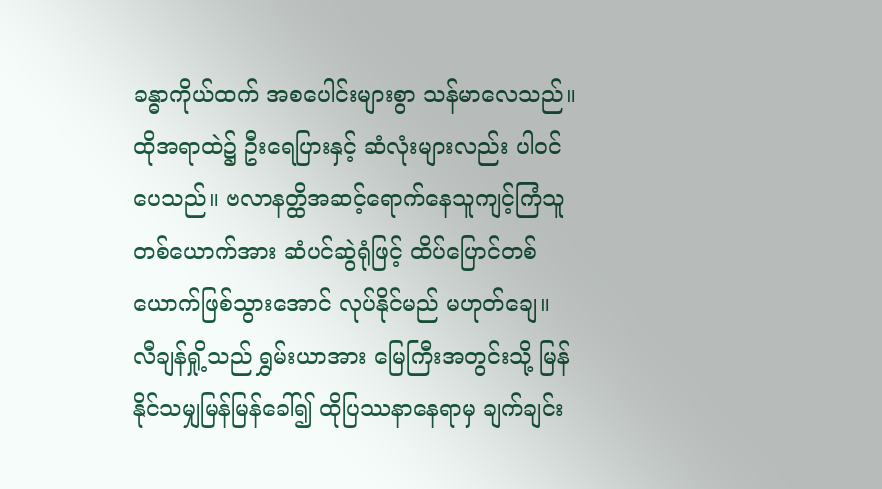ခန္ဓာကိုယ်ထက် အစပေါင်းများစွာ သန်မာလေသည်။ ထိုအရာထဲ၌ ဦးရေပြားနှင့် ဆံလုံးများလည်း ပါဝင်ပေသည်။ ဗလာနတ္ထိအဆင့်ရောက်နေသူကျင့်ကြံသူတစ်ယောက်အား ဆံပင်ဆွဲရုံဖြင့် ထိပ်ပြောင်တစ်ယောက်ဖြစ်သွားအောင် လုပ်နိုင်မည် မဟုတ်ချေ။
လီချန်ရှို့သည် ရွှမ်းယာအား မြေကြီးအတွင်းသို့ မြန်နိုင်သမျှမြန်မြန်ခေါ်၍ ထိုပြဿနာနေရာမှ ချက်ချင်း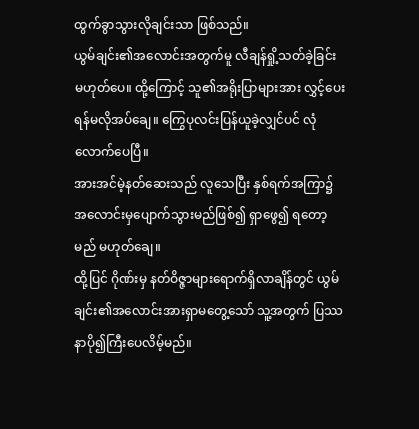ထွက်ခွာသွားလိုချင်းသာ ဖြစ်သည်။
ယွမ်ချင်း၏အလောင်းအတွက်မူ လီချန်ရှို့သတ်ခဲ့ခြင်း မဟုတ်ပေ။ ထို့ကြောင့် သူ၏အရိုးပြာများအား လွှင့်ပေးရန်မလိုအပ်ချေ။ ကြွေပုလင်းပြန်ယူခဲ့လျှင်ပင် လုံလောက်ပေပြီ။
အားအင်မဲ့နတ်ဆေးသည် လူသေပြီး နှစ်ရက်အကြာ၌ အလောင်းမှပျောက်သွားမည်ဖြစ်၍ ရှာဖွေ၍ ရတော့မည် မဟုတ်ချေ။
ထို့ပြင် ဂိုဏ်းမှ နတ်ဝိဇ္ဇာများရောက်ရှိလာချိန်တွင် ယွမ်ချင်း၏အလောင်းအားရှာမတွေ့သော် သူ့အတွက် ပြဿနာပို၍ကြီးပေလိမ့်မည်။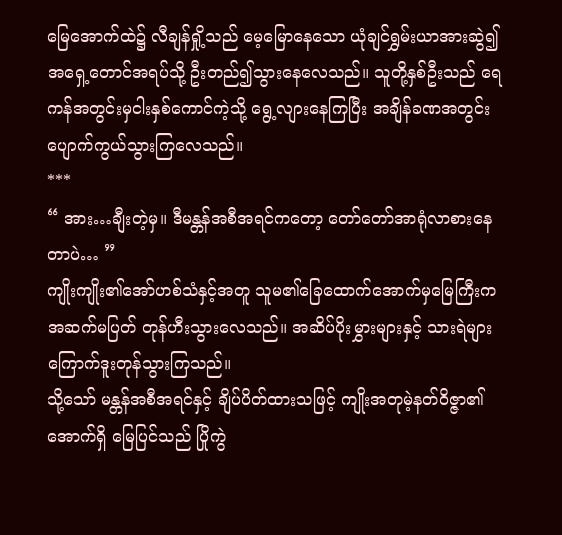မြေအောက်ထဲ၌ လီချန်ရှို့သည် မေ့မြောနေသော ယုံချင်ရွှမ်းယာအားဆွဲ၍ အရှေ့တောင်အရပ်သို့ ဦးတည်၍သွားနေလေသည်။ သူတို့နှစ်ဦးသည် ရေကန်အတွင်းမှငါးနှစ်ကောင်ကဲ့သို့ ရွေ့လျားနေကြပြီး အချိန်ခဏအတွင်း ပျောက်ကွယ်သွားကြလေသည်။
***
“ အား…ချီးတဲ့မှ။ ဒီမန္တန်အစီအရင်ကတော့ တော်တော်အာရုံလာစားနေတာပဲ… ”
ကျိုးကျိုး၏အော်ဟစ်သံနှင့်အတူ သူမ၏ခြေထောက်အောက်မှမြေကြီးက အဆက်မပြတ် တုန်ဟီးသွားလေသည်။ အဆိပ်ပိုးမွှားများနှင့် သားရဲများ ကြောက်ဒူးတုန်သွားကြသည်။
သို့သော် မန္တန်အစီအရင်နှင့် ချိပ်ပိတ်ထားသဖြင့် ကျိုးအတုမဲ့နတ်ဝိဇ္ဇာ၏အောက်ရှိ မြေပြင်သည် ပြိုကွဲ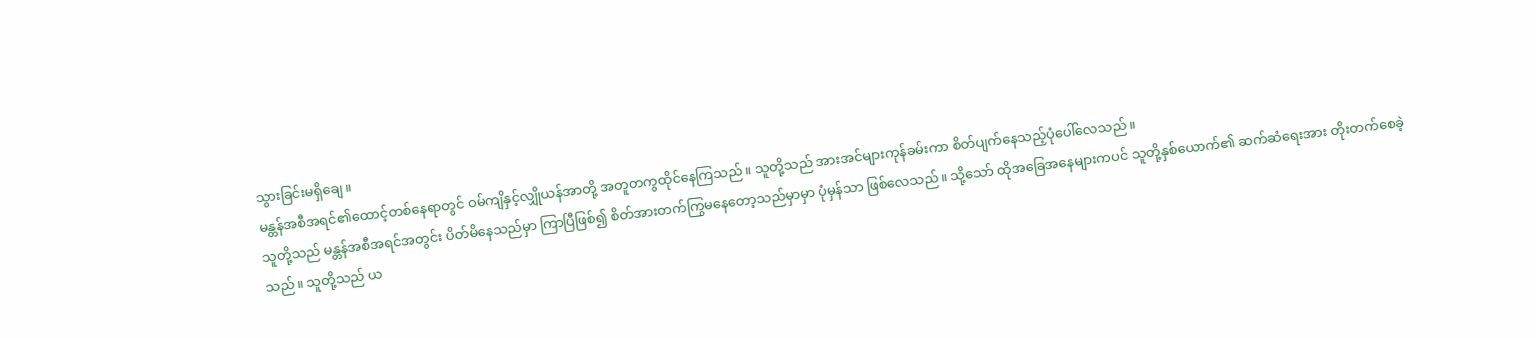သွားခြင်းမရှိချေ။
မန္တန်အစီအရင်၏ထောင့်တစ်နေရာတွင် ဝမ်ကျိနှင့်လျှိုယန်အာတို့ အတူတကွထိုင်နေကြသည်။ သူတို့သည် အားအင်များကုန်ခမ်းကာ စိတ်ပျက်နေသည့်ပုံပေါ်လေသည်။
သူတို့သည် မန္တန်အစီအရင်အတွင်း ပိတ်မိနေသည်မှာ ကြာပြီဖြစ်၍ စိတ်အားတက်ကြွမနေတော့သည်မှာမှာ ပုံမှန်သာ ဖြစ်လေသည်။ သို့သော် ထိုအခြေအနေများကပင် သူတို့နှစ်ယောက်၏ ဆက်ဆံရေးအား တိုးတက်စေခဲ့သည်။ သူတို့သည် ယ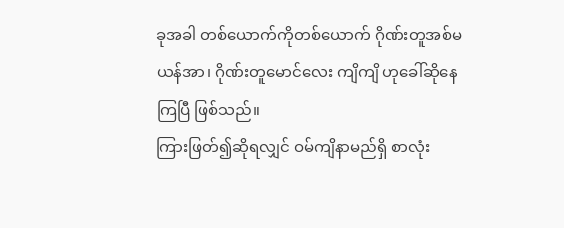ခုအခါ တစ်ယောက်ကိုတစ်ယောက် ဂိုဏ်းတူအစ်မယန်အာ၊ ဂိုဏ်းတူမောင်လေး ကျိကျိ ဟုခေါ်ဆိုနေကြပြီ ဖြစ်သည်။
ကြားဖြတ်၍ဆိုရလျှင် ဝမ်ကျိနာမည်ရှိ စာလုံး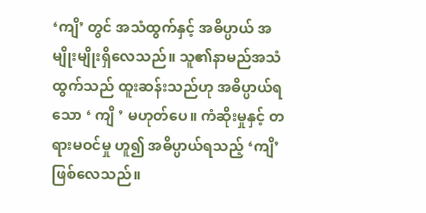‘ကျိ’ တွင် အသံထွက်နှင့် အဓိပ္ပာယ် အမျိုးမျိုးရှိလေသည်။ သူ၏နာမည်အသံထွက်သည် ထူးဆန်းသည်ဟု အဓိပ္ပာယ်ရသော ‘ ကျိ ’ မဟုတ်ပေ။ ကံဆိုးမှုနှင့် တရားမဝင်မှု ဟူ၍ အဓိပ္ပာယ်ရသည့် ‘ကျိ’ ဖြစ်လေသည်။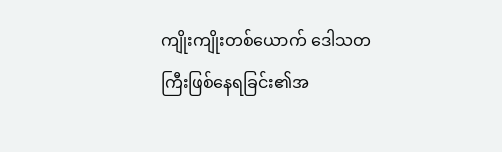ကျိုးကျိုးတစ်ယောက် ဒေါသတကြီးဖြစ်နေရခြင်း၏အ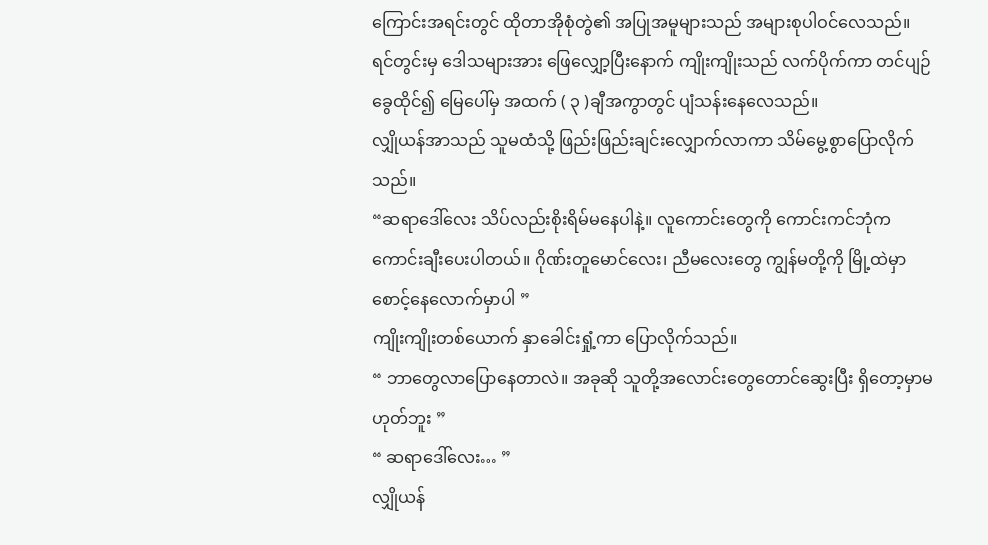ကြောင်းအရင်းတွင် ထိုတာအိုစုံတွဲ၏ အပြုအမူများသည် အများစုပါဝင်လေသည်။
ရင်တွင်းမှ ဒေါသများအား ဖြေလျှော့ပြီးနောက် ကျိုးကျိုးသည် လက်ပိုက်ကာ တင်ပျဉ်ခွေထိုင်၍ မြေပေါ်မှ အထက် ( ၃ )ချီအကွာတွင် ပျံသန်းနေလေသည်။
လျှိုယန်အာသည် သူမထံသို့ ဖြည်းဖြည်းချင်းလျှောက်လာကာ သိမ်မွေ့စွာပြောလိုက်သည်။
“ဆရာဒေါ်လေး သိပ်လည်းစိုးရိမ်မနေပါနဲ့။ လူကောင်းတွေကို ကောင်းကင်ဘုံက ကောင်းချီးပေးပါတယ်။ ဂိုဏ်းတူမောင်လေး၊ ညီမလေးတွေ ကျွန်မတို့ကို မြို့ထဲမှာစောင့်နေလောက်မှာပါ ”
ကျိုးကျိုးတစ်ယောက် နှာခေါင်းရှုံ့ကာ ပြောလိုက်သည်။
“ ဘာတွေလာပြောနေတာလဲ။ အခုဆို သူတို့အလောင်းတွေတောင်ဆွေးပြီး ရှိတော့မှာမဟုတ်ဘူး ”
“ ဆရာဒေါ်လေး… ”
လျှိုယန်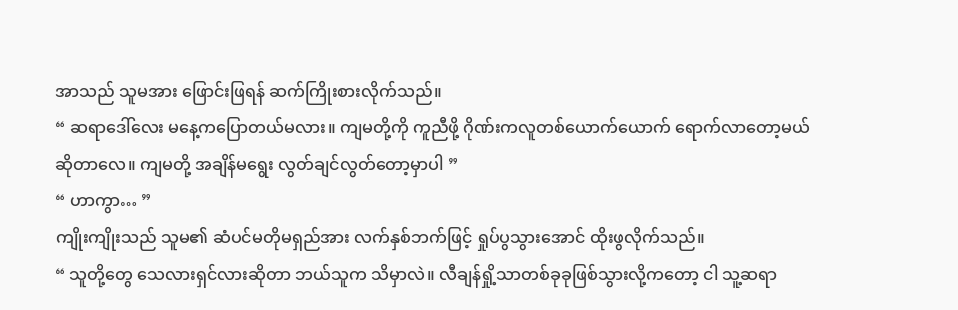အာသည် သူမအား ဖြောင်းဖြရန် ဆက်ကြိုးစားလိုက်သည်။
“ ဆရာဒေါ်လေး မနေ့ကပြောတယ်မလား။ ကျမတို့ကို ကူညီဖို့ ဂိုဏ်းကလူတစ်ယောက်ယောက် ရောက်လာတော့မယ်ဆိုတာလေ။ ကျမတို့ အချိန်မရွေး လွတ်ချင်လွတ်တော့မှာပါ ”
“ ဟာကွာ… ”
ကျိုးကျိုးသည် သူမ၏ ဆံပင်မတိုမရှည်အား လက်နှစ်ဘက်ဖြင့် ရှုပ်ပွသွားအောင် ထိုးဖွလိုက်သည်။
“ သူတို့တွေ သေလားရှင်လားဆိုတာ ဘယ်သူက သိမှာလဲ။ လီချန်ရှို့သာတစ်ခုခုဖြစ်သွားလို့ကတော့ ငါ သူ့ဆရာ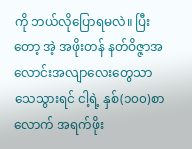ကို ဘယ်လိုပြောရမလဲ။ ပြီးတော့ အဲ့ အဖိုးတန် နတ်ဝိဇ္ဇာအလောင်းအလျာလေးတွေသာ သေသွားရင် ငါ့ရဲ့ နှစ်(၁၀၀)စာလောက် အရက်ဖိုး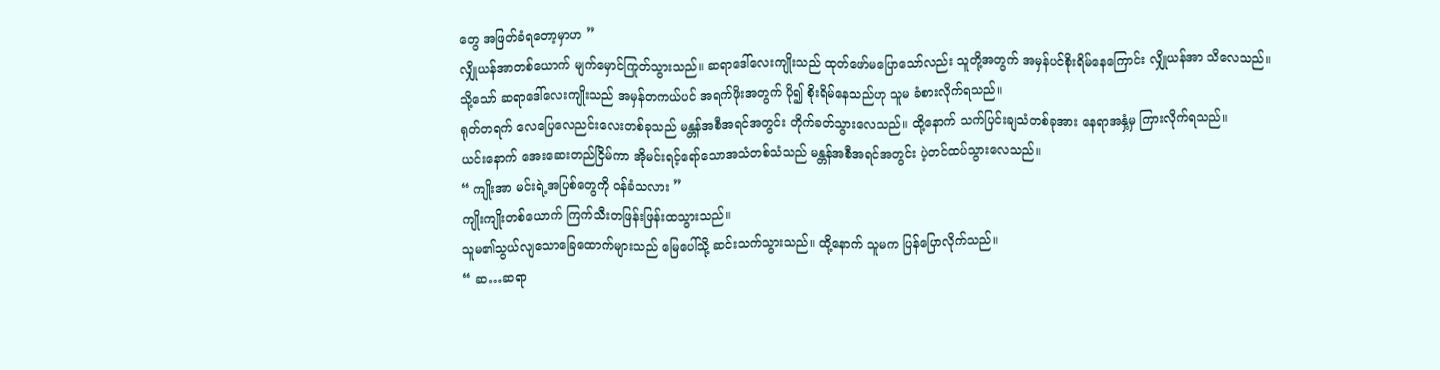တွေ အဖြတ်ခံရတော့မှာဟ ”
လျှိုယန်အာတစ်ယောက် မျက်မှောင်ကြုတ်သွားသည်။ ဆရာဒေါ်လေးကျိုးသည် ထုတ်ဖော်မပြောသော်လည်း သူတို့အတွက် အမှန်ပင်စိုးရိမ်နေကြောင်း လျှိုယန်အာ သိလေသည်။ သို့သော် ဆရာဒေါ်လေးကျိုးသည် အမှန်တကယ်ပင် အရက်ဖိုးအတွက် ပို၍ စိုးရိမ်နေသည်ဟု သူမ ခံစားလိုက်ရသည်။
ရုတ်တရက် လေပြေလေညင်းလေးတစ်ခုသည် မန္တန်အစီအရင်အတွင်း တိုက်ခတ်သွားလေသည်။ ထို့နောက် သက်ပြင်းချသံတစ်ခုအား နေရာအနှံ့မှ ကြားလိုက်ရသည်။
ယင်းနောက် အေးဆေးတည်ငြိမ်ကာ အိုမင်းရင့်ရော်သောအသံတစ်သံသည် မန္တန်အစီအရင်အတွင်း ပဲ့တင်ထပ်သွားလေသည်။
“ ကျိုးအာ မင်းရဲ့အပြစ်တွေကို ဝန်ခံသလား ”
ကျိုးကျိုးတစ်ယောက် ကြက်သီးတဖြန်းဖြန်းထသွားသည်။
သူမ၏သွယ်လျသောခြေထောက်များသည် မြေပေါ်သို့ ဆင်းသက်သွားသည်။ ထို့နောက် သူမက ပြန်ပြောလိုက်သည်။
“ ဆ…ဆရာ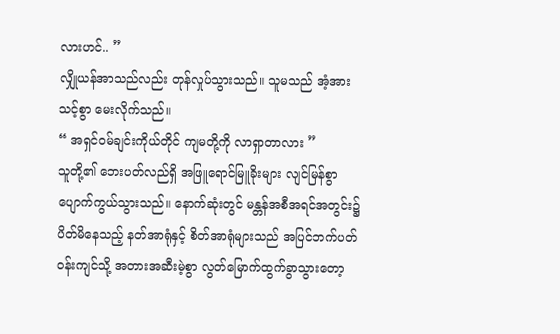လားဟင်.. ”
လျှိုယန်အာသည်လည်း တုန်လှုပ်သွားသည်။ သူမသည် အံ့အားသင့်စွာ မေးလိုက်သည်။
“ အရှင်ဝမ်ချင်းကိုယ်တိုင် ကျမတို့ကို လာရှာတာလား ”
သူတို့၏ ဘေးပတ်လည်ရှိ အဖြူရောင်မြူခိုးများ လျင်မြန်စွာ ပျောက်ကွယ်သွားသည်။ နောက်ဆုံးတွင် မန္တန်အစီအရင်အတွင်း၌ ပိတ်မိနေသည့် နတ်အာရုံနှင့် စိတ်အာရုံများသည် အပြင်ဘက်ပတ်ဝန်းကျင်သို့ အတားအဆီးမဲ့စွာ လွတ်မြောက်ထွက်ခွာသွားတော့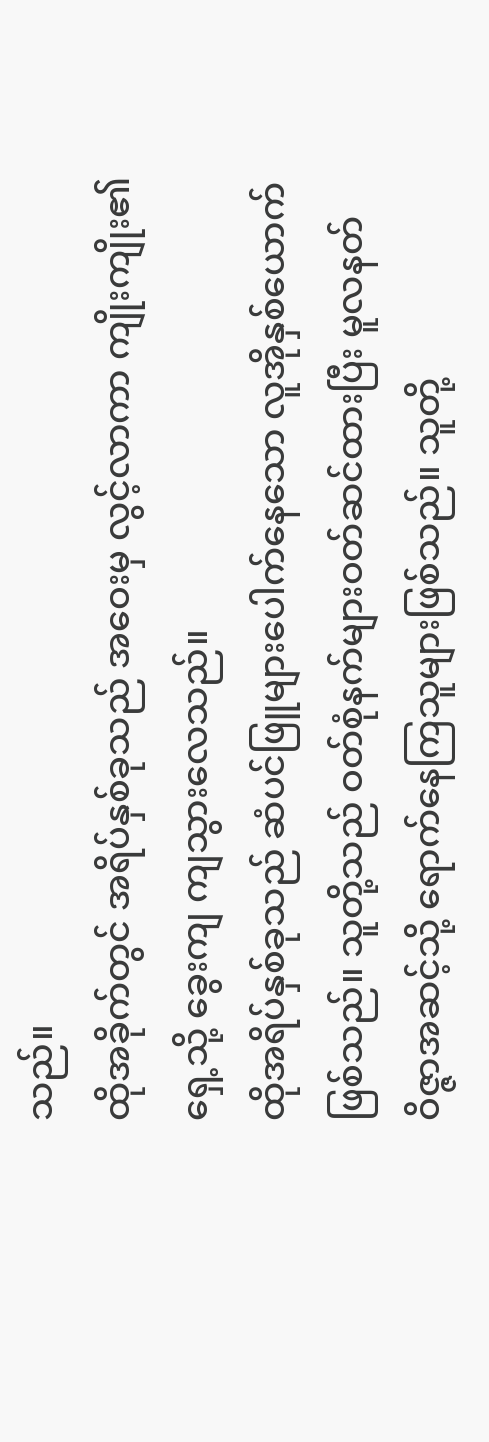သည်။
ထိုအခိုက်တွင် အရိပ်နှစ်ခုသည် အဝေးမှ လွင့်လာကာ ကျိုးကျိုး၏ရှေ့သို့ ခွေးကျ ကျသွားလေသည်။
ထိုအရိပ်နှစ်ခုသည် ဆံပင်ဖြူများပေါက်နေသော လူအိုနှစ်ယောက်ဖြစ်သည်။ သူတို့သည် ဝတ်စုံနက်များဝတ်ဆင်ထားပြီး မူလနတ်ဝိဇ္ဇာအဆင့်သို့ ရောက်နေကြသူများဖြစ်သည်။ သူတို့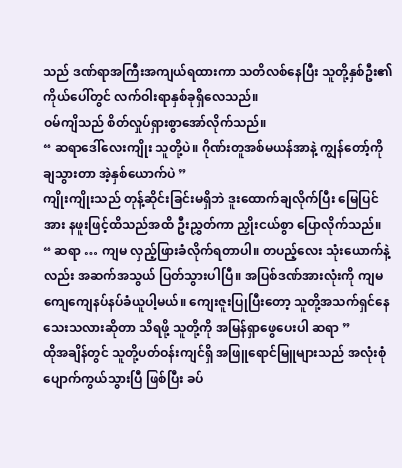သည် ဒဏ်ရာအကြီးအကျယ်ရထားကာ သတိလစ်နေပြီး သူတို့နှစ်ဦး၏ ကိုယ်ပေါ်တွင် လက်ဝါးရာနှစ်ခုရှိလေသည်။
ဝမ်ကျိသည် စိတ်လှုပ်ရှားစွာအော်လိုက်သည်။
“ ဆရာဒေါ်လေးကျိုး သူတို့ပဲ။ ဂိုဏ်းတူအစ်မယန်အာနဲ့ ကျွန်တော့်ကို ချသွားတာ အဲ့နှစ်ယောက်ပဲ ”
ကျိုးကျိုးသည် တုန့်ဆိုင်းခြင်းမရှိဘဲ ဒူးထောက်ချလိုက်ပြီး မြေပြင်အား နဖူးဖြင့်ထိသည်အထိ ဦးညွှတ်ကာ ညှိုးငယ်စွာ ပြောလိုက်သည်။
“ ဆရာ … ကျမ လှည့်ဖြားခံလိုက်ရတာပါ။ တပည့်လေး သုံးယောက်နဲ့လည်း အဆက်အသွယ် ပြတ်သွားပါပြီ။ အပြစ်ဒဏ်အားလုံးကို ကျမ ကျေကျေနပ်နပ်ခံယူပါ့မယ်။ ကျေးဇူးပြုပြီးတော့ သူတို့အသက်ရှင်နေသေးသလားဆိုတာ သိရဖို့ သူတို့ကို အမြန်ရှာဖွေပေးပါ ဆရာ ”
ထိုအချိန်တွင် သူတို့ပတ်ဝန်းကျင်ရှိ အဖြူရောင်မြူများသည် အလုံးစုံပျောက်ကွယ်သွားပြီ ဖြစ်ပြီး ခပ်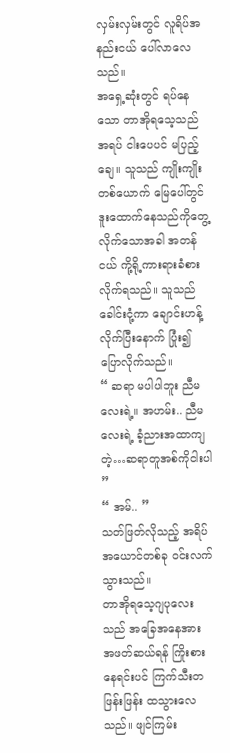လှမ်းလှမ်းတွင် လူရိပ်အနည်းငယ် ပေါ်လာလေသည်။
အရှေ့ဆုံးတွင် ရပ်နေသော တာအိုရသေ့သည် အရပ် ငါးပေပင် မပြည့်ချေ။ သူသည် ကျိုးကျိုးတစ်ယောက် မြေပေါ်တွင် ဒူးထောက်နေသည်ကိုတွေ့လိုက်သောအခါ အတန်ငယ် ကို့ရို့ကားရားခံစားလိုက်ရသည်။ သူသည် ခေါင်းငုံ့ကာ ချောင်းဟန့်လိုက်ပြီးနောက် ပြုံး၍ ပြောလိုက်သည်။
“ ဆရာ မပါပါဘူး ညီမလေးရဲ့။ အဟမ်း.. ညီမလေးရဲ့ ခံ့ညားအထာကျတဲ့…ဆရာတူအစ်ကိုငါးပါ ”
“ အမ်.. ”
သတ်ဖြတ်လိုသည့် အရိပ်အယောင်တစ်ခု ဝင်းလက်သွားသည်။
တာအိုရသေ့ဂျပုလေးသည် အခြေအနေအား အဖတ်ဆယ်ရန် ကြိုးစားနေရင်းပင် ကြက်သီးတဖြန်းဖြန်း ထသွားလေသည်။ ဖျင်ကြမ်း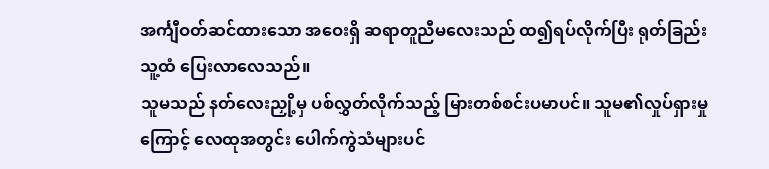အင်္ကျီဝတ်ဆင်ထားသော အဝေးရှိ ဆရာတူညီမလေးသည် ထ၍ရပ်လိုက်ပြီး ရုတ်ခြည်း သူ့ထံ ပြေးလာလေသည်။
သူမသည် နတ်လေးညှို့မှ ပစ်လွှတ်လိုက်သည့် မြားတစ်စင်းပမာပင်။ သူမ၏လှုပ်ရှားမှုကြောင့် လေထုအတွင်း ပေါက်ကွဲသံများပင်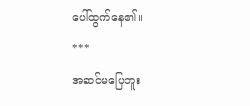ပေါ်ထွက်နေ၏။
***
အဆင်မပြေဘူး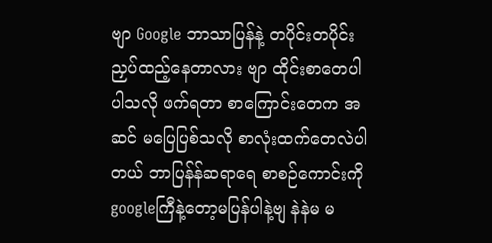ဗျာ Google ဘာသာပြန်နဲ့ တပိုင်းတပိုင်းညှပ်ထည့်နေတာလား ဗျာ ထိုင်းစာတေပါ ပါသလို ဖက်ရတာ စာကြောင်းတေက အဆင် မပြေပြစ်သလို စာလုံးထက်တေလဲပါ တယ် ဘာပြန်န်ဆရာရေ စာစဉ်ကောင်းကို googleကြီနဲ့တော့မပြန်ပါနဲ့ဗျ နဲနဲမ မ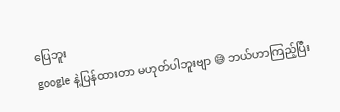ပြေဘူး
google နဲ့ပြန်ထားတာ မဟုတ်ပါဘူးဗျာ 😅 ဘယ်ဟာကြည့်ပြီး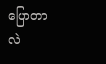ပြောတာလဲ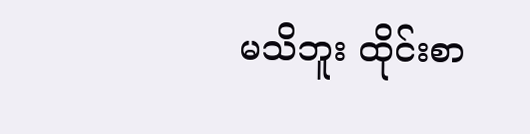မသိဘူး ထိုင်းစာ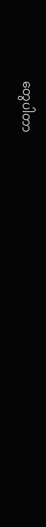တွေပါတာ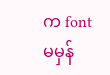က font မမှန်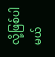လို့ဖြစ်ပါမယ်